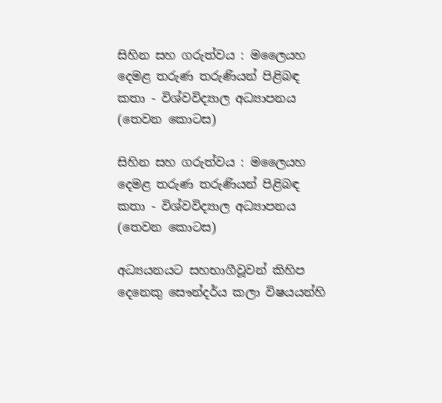සිහින සහ ගරුත්වය : මලෛයහ දෙමළ තරුණ තරුණියන් පිළිබඳ කතා - විශ්වවිද්‍යාල අධ්‍යාපනය (තෙවන කොටස)

සිහින සහ ගරුත්වය : මලෛයහ දෙමළ තරුණ තරුණියන් පිළිබඳ කතා - විශ්වවිද්‍යාල අධ්‍යාපනය (තෙවන කොටස)

අධ්‍යයනයට සහභාගීවූවන් කිහිප දෙනෙකු සෞන්දර්ය කලා විෂයයන්හි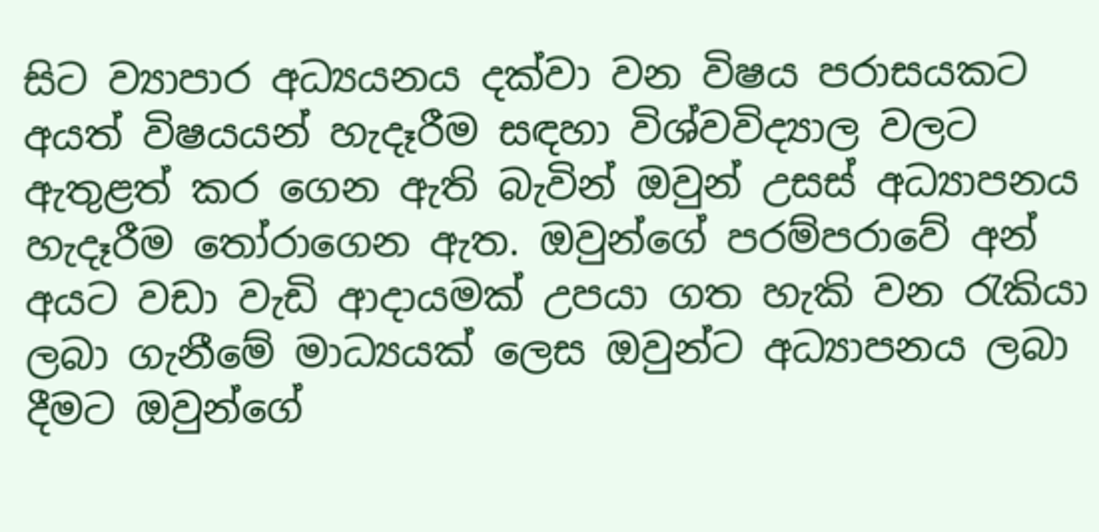සිට ව්‍යාපාර අධ්‍යයනය දක්වා වන විෂය පරාසයකට අයත් විෂයයන් හැදෑරීම සඳහා විශ්වවිද්‍යාල වලට ඇතුළත් කර ගෙන ඇති බැවින් ඔවුන් උසස් අධ්‍යාපනය හැදෑරීම තෝරාගෙන ඇත. ඔවුන්ගේ පරම්පරාවේ අන් අයට වඩා වැඩි ආදායමක් උපයා ගත හැකි වන රැකියා ලබා ගැනීමේ මාධ්‍යයක් ලෙස ඔවුන්ට අධ්‍යාපනය ලබා දීමට ඔවුන්ගේ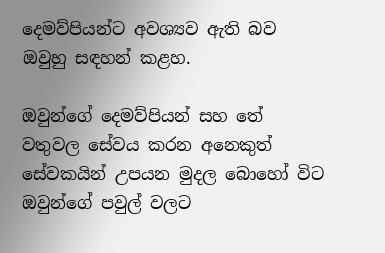දෙමව්පියන්ට අවශ්‍යව ඇති බව ඔවුහු සඳහන් කළහ.

ඔවුන්ගේ දෙමව්පියන් සහ තේ වතුවල සේවය කරන අනෙකුත් සේවකයින් උපයන මුදල බොහෝ විට ඔවුන්ගේ පවුල් වලට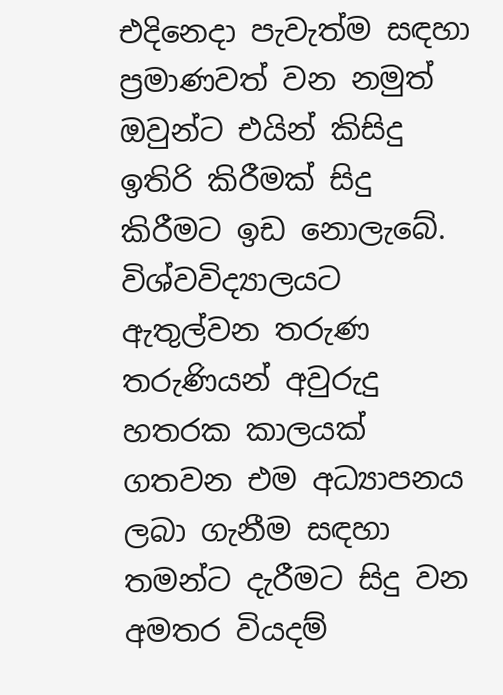එදිනෙදා පැවැත්ම සඳහා ප්‍රමාණවත් වන නමුත් ඔවුන්ට එයින් කිසිදු ඉතිරි කිරීමක් සිදු කිරීමට ඉඩ නොලැබේ. විශ්වවිද්‍යාලයට ඇතුල්වන තරුණ තරුණියන් අවුරුදු හතරක කාලයක් ගතවන එම අධ්‍යාපනය ලබා ගැනීම සඳහා තමන්ට දැරීමට සිදු වන අමතර වියදම්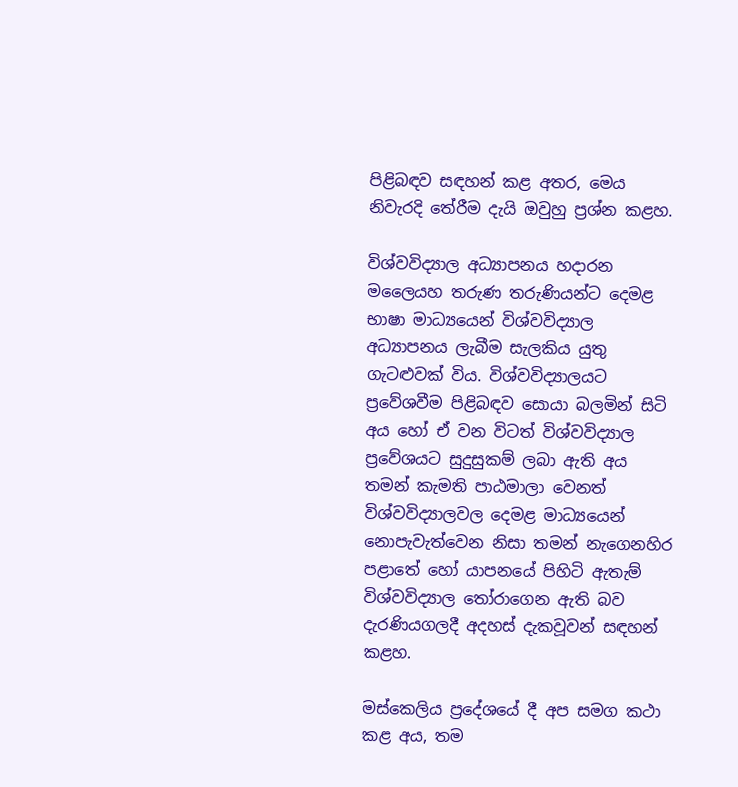පිළිබඳව සඳහන් කළ අතර, මෙය නිවැරදි තේරීම දැයි ඔවුහු ප්‍රශ්න කළහ.

විශ්වවිද්‍යාල අධ්‍යාපනය හදාරන මලෛයහ තරුණ තරුණියන්ට දෙමළ භාෂා මාධ්‍යයෙන් විශ්වවිද්‍යාල අධ්‍යාපනය ලැබීම සැලකිය යුතු ගැටළුවක් විය. විශ්වවිද්‍යාලයට ප්‍රවේශවීම පිළිබඳව සොයා බලමින් සිටි අය හෝ ඒ වන විටත් විශ්වවිද්‍යාල ප්‍රවේශයට සුදුසුකම් ලබා ඇති අය තමන් කැමති පාඨමාලා වෙනත් විශ්වවිද්‍යාලවල දෙමළ මාධ්‍යයෙන් නොපැවැත්වෙන නිසා තමන් නැගෙනහිර පළාතේ හෝ යාපනයේ පිහිටි ඇතැම් විශ්වවිද්‍යාල තෝරාගෙන ඇති බව දැරණියගලදී අදහස් දැකවූවන් සඳහන් කළහ.

මස්කෙලිය ප්‍රදේශයේ දී අප සමග කථා කළ අය, තම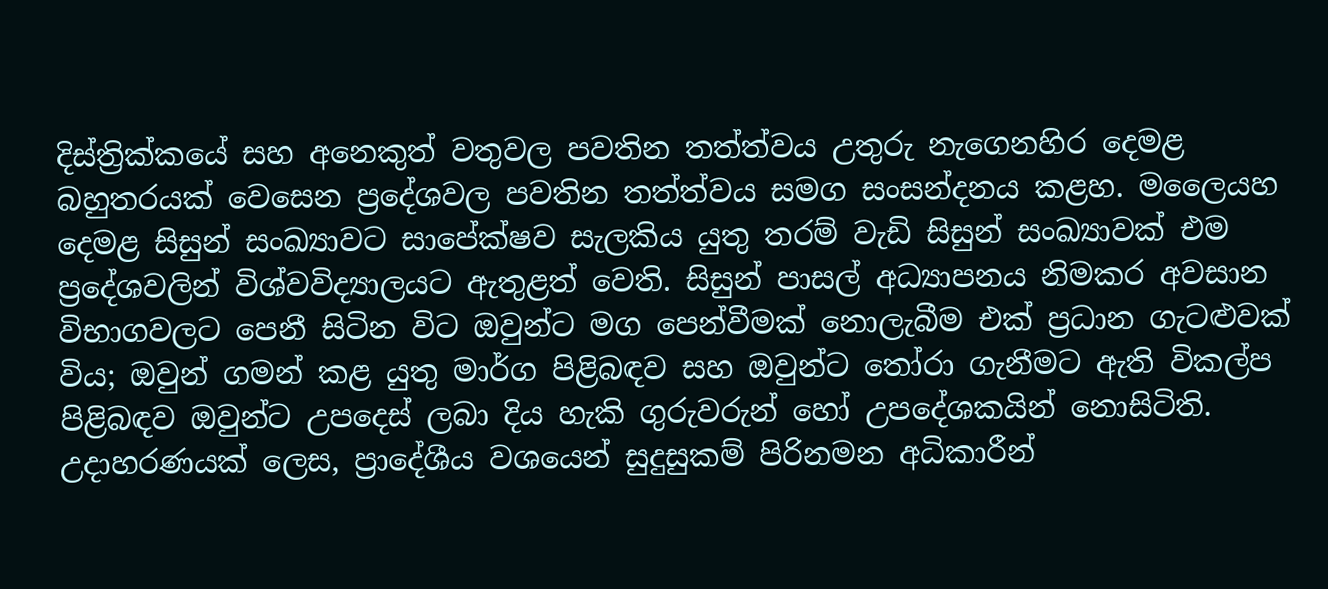දිස්ත්‍රික්කයේ සහ අනෙකුත් වතුවල පවතින තත්ත්වය උතුරු නැගෙනහිර දෙමළ බහුතරයක් වෙසෙන ප්‍රදේශවල පවතින තත්ත්වය සමග සංසන්දනය කළහ. මලෛයහ දෙමළ සිසුන් සංඛ්‍යාවට සාපේක්ෂව සැලකිය යුතු තරම් වැඩි සිසුන් සංඛ්‍යාවක් එම ප්‍රදේශවලින් විශ්වවිද්‍යාලයට ඇතුළත් වෙති. සිසුන් පාසල් අධ්‍යාපනය නිමකර අවසාන විභාගවලට පෙනී සිටින විට ඔවුන්ට මග පෙන්වීමක් නොලැබීම එක් ප්‍රධාන ගැටළුවක් විය; ඔවුන් ගමන් කළ යුතු මාර්ග පිළිබඳව සහ ඔවුන්ට තෝරා ගැනීමට ඇති විකල්ප පිළිබඳව ඔවුන්ට උපදෙස් ලබා දිය හැකි ගුරුවරුන් හෝ උපදේශකයින් නොසිටිති. උදාහරණයක් ලෙස, ප්‍රාදේශීය වශයෙන් සුදුසුකම් පිරිනමන අධිකාරීන්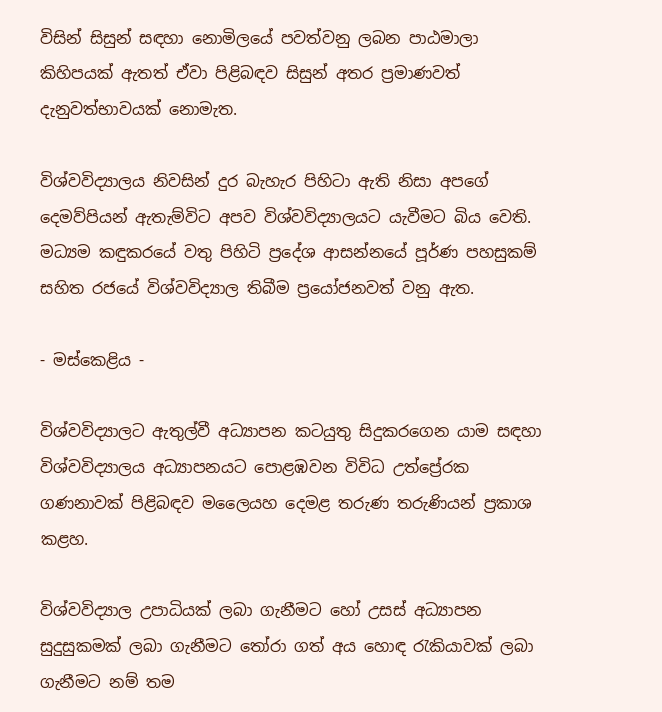විසින් සිසුන් සඳහා නොමිලයේ පවත්වනු ලබන පාඨමාලා කිහිපයක් ඇතත් ඒවා පිළිබඳව සිසුන් අතර ප්‍රමාණවත් දැනුවත්භාවයක් නොමැත.

විශ්වවිද්‍යාලය නිවසින් දුර බැහැර පිහිටා ඇති නිසා අපගේ දෙමව්පියන් ඇතැම්විට අපව විශ්වවිද්‍යාලයට යැවීමට බිය වෙති. මධ්‍යම කඳුකරයේ වතු පිහිටි ප්‍රදේශ ආසන්නයේ පූර්ණ පහසුකම් සහිත රජයේ විශ්වවිද්‍යාල තිබීම ප්‍රයෝජනවත් වනු ඇත.

- මස්කෙළිය -

විශ්වවිද්‍යාලට ඇතුල්වී අධ්‍යාපන කටයුතු සිදුකරගෙන යාම සඳහා විශ්වවිද්‍යාලය අධ්‍යාපනයට පොළඹවන විවිධ උත්ප්‍රේරක ගණනාවක් පිළිබඳව මලෛයහ දෙමළ තරුණ තරුණියන් ප්‍රකාශ කළහ.

විශ්වවිද්‍යාල උපාධියක් ලබා ගැනීමට හෝ උසස් අධ්‍යාපන සුදුසුකමක් ලබා ගැනීමට තෝරා ගත් අය හොඳ රැකියාවක් ලබා ගැනීමට නම් තම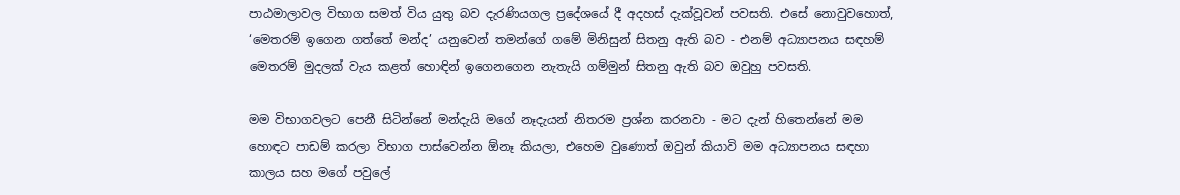පාඨමාලාවල විභාග සමත් විය යුතු බව දැරණියගල ප්‍රදේශයේ දී අදහස් දැක්වූවන් පවසති. එසේ නොවුවහොත්, ‘මෙතරම් ඉගෙන ගත්තේ මන්ද’ යනුවෙන් තමන්ගේ ගමේ මිනිසුන් සිතනු ඇති බව - එනම් අධ්‍යාපනය සඳහම් මෙතරම් මුදලක් වැය කළත් හොඳින් ඉගෙනගෙන නැතැයි ගම්මුන් සිතනු ඇති බව ඔවුහු පවසති.

මම විභාගවලට පෙනී සිටින්නේ මන්දැයි මගේ නෑදැයන් නිතරම ප්‍රශ්න කරනවා - මට දැන් හිතෙන්නේ මම හොඳට පාඩම් කරලා විභාග පාස්වෙන්න ඕනෑ කියලා, එහෙම වුණොත් ඔවුන් කියාවි මම අධ්‍යාපනය සඳහා කාලය සහ මගේ පවුලේ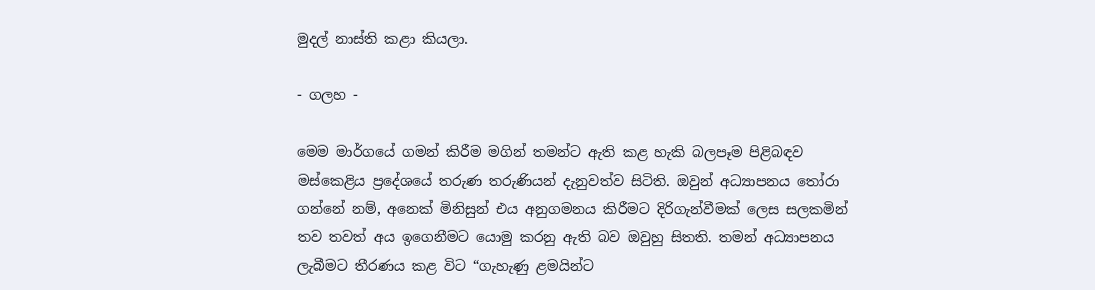මුදල් නාස්ති කළා කියලා.

- ගලහ -

මෙම මාර්ගයේ ගමන් කිරීම මගින් තමන්ට ඇති කළ හැකි බලපෑම පිළිබඳව මස්කෙළිය ප්‍රදේශයේ තරුණ තරුණියන් දැනුවත්ව සිටිති. ඔවුන් අධ්‍යාපනය තෝරා ගන්නේ නම්, අනෙක් මිනිසුන් එය අනුගමනය කිරීමට දිරිගැන්වීමක් ලෙස සලකමින් තව තවත් අය ඉගෙනීමට යොමු කරනු ඇති බව ඔවුහු සිතති. තමන් අධ්‍යාපනය ලැබීමට තීරණය කළ විට “ගැහැණු ළමයින්ට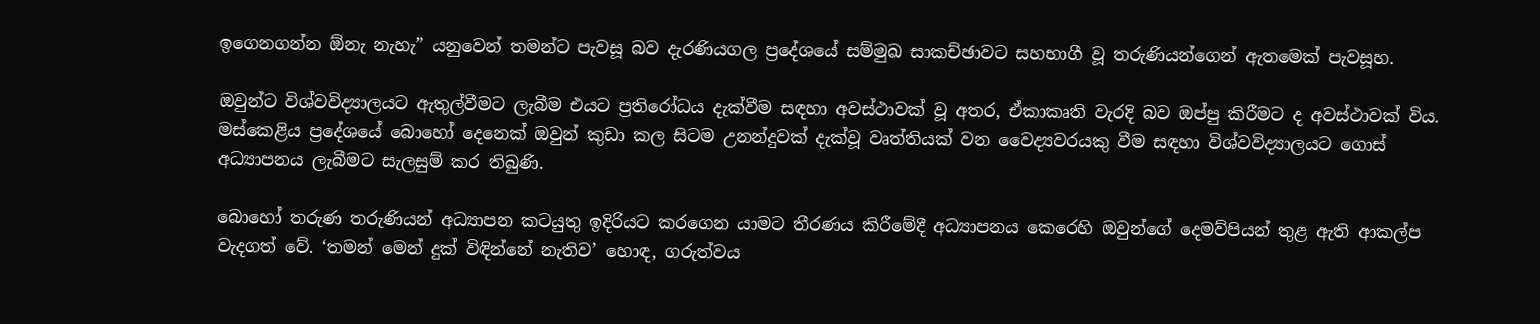ඉගෙනගන්න ඕනැ නැහැ” යනුවෙන් තමන්ට පැවසූ බව දැරණියගල ප්‍රදේශයේ සම්මුඛ සාකච්ඡාවට සහභාගී වූ තරුණියන්ගෙන් ඇතමෙක් පැවසූහ.

ඔවුන්ට විශ්වවිද්‍යාලයට ඇතුල්වීමට ලැබීම එයට ප්‍රතිරෝධය දැක්වීම සඳහා අවස්ථාවක් වූ අතර, ඒකාකෘති වැරදි බව ඔප්පු කිරීමට ද අවස්ථාවක් විය. මස්කෙළිය ප්‍රදේශයේ බොහෝ දෙනෙක් ඔවුන් කුඩා කල සිටම උනන්දුවක් දැක්වූ වෘත්තියක් වන වෛද්‍යවරයකු වීම සඳහා විශ්වවිද්‍යාලයට ගොස් අධ්‍යාපනය ලැබීමට සැලසුම් කර තිබුණි.

බොහෝ තරුණ තරුණියන් අධ්‍යාපන කටයුතු ඉදිරියට කරගෙන යාමට තීරණය කිරීමේදී අධ්‍යාපනය කෙරෙහි ඔවුන්ගේ දෙමව්පියන් තුළ ඇති ආකල්ප වැදගත් වේ. ‘තමන් මෙන් දුක් විඳින්නේ නැතිව’ හොඳ, ගරුත්වය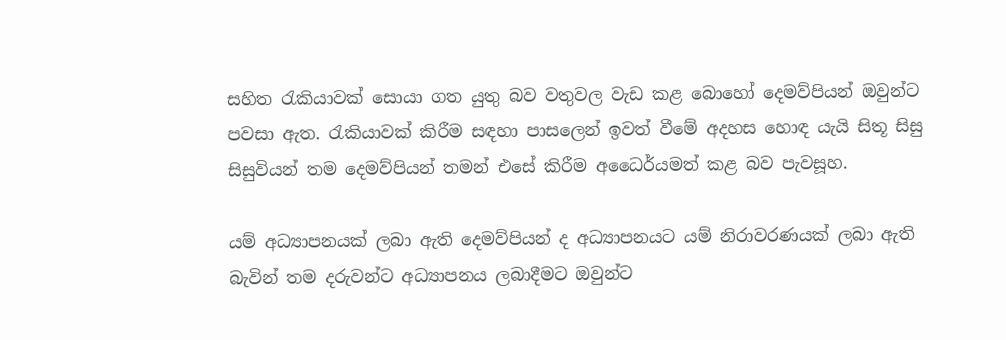සහිත රැකියාවක් සොයා ගත යුතු බව වතුවල වැඩ කළ බොහෝ දෙමව්පියන් ඔවුන්ට පවසා ඇත. රැකියාවක් කිරීම සඳහා පාසලෙන් ඉවත් වීමේ අදහස හොඳ යැයි සිතූ සිසු සිසුවියන් තම දෙමව්පියන් තමන් එසේ කිරීම අධෛර්යමත් කළ බව පැවසූහ.

යම් අධ්‍යාපනයක් ලබා ඇති දෙමව්පියන් ද අධ්‍යාපනයට යම් නිරාවරණයක් ලබා ඇති බැවින් තම දරුවන්ට අධ්‍යාපනය ලබාදීමට ඔවුන්ට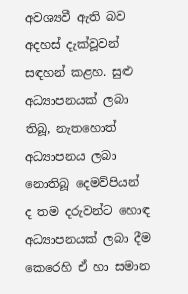අවශ්‍යවී ඇති බව අදහස් දැක්වූවන් සඳහන් කළහ. සුළු අධ්‍යාපනයක් ලබා තිබූ, නැතහොත් අධ්‍යාපනය ලබා නොතිබූ දෙමව්පියන් ද තම දරුවන්ට හොඳ අධ්‍යාපනයක් ලබා දීම කෙරෙහි ඒ හා සමාන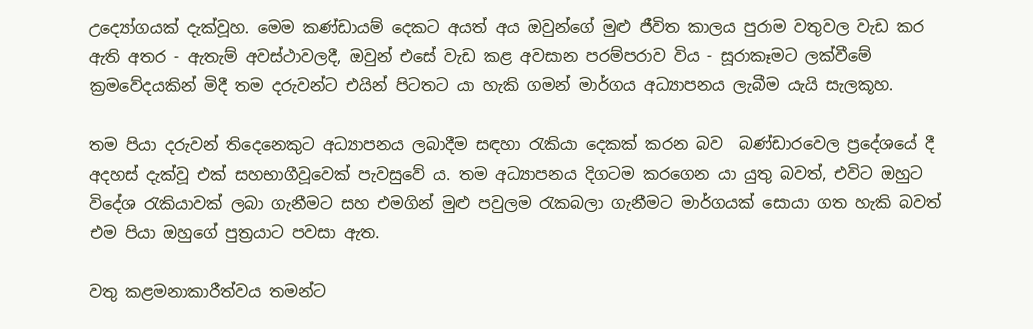උද්‍යෝගයක් දැක්වූහ. මෙම කණ්ඩායම් දෙකට අයත් අය ඔවුන්ගේ මුළු ජීවිත කාලය පුරාම වතුවල වැඩ කර ඇති අතර - ඇතැම් අවස්ථාවලදී, ඔවුන් එසේ වැඩ කළ අවසාන පරම්පරාව විය - සූරාකෑමට ලක්වීමේ ක්‍රමවේදයකින් මිදී තම දරුවන්ට එයින් පිටතට යා හැකි ගමන් මාර්ගය අධ්‍යාපනය ලැබීම යැයි සැලකූහ.

තම පියා දරුවන් තිදෙනෙකුට අධ්‍යාපනය ලබාදීම සඳහා රැකියා දෙකක් කරන බව  බණ්ඩාරවෙල ප්‍රදේශයේ දී අදහස් දැක්වූ එක් සහභාගීවූවෙක් පැවසුවේ ය. තම අධ්‍යාපනය දිගටම කරගෙන යා යුතු බවත්, එවිට ඔහුට විදේශ රැකියාවක් ලබා ගැනීමට සහ එමගින් මුළු පවුලම රැකබලා ගැනීමට මාර්ගයක් සොයා ගත හැකි බවත් එම පියා ඔහුගේ පුත්‍රයාට පවසා ඇත.

වතු කළමනාකාරීත්වය තමන්ට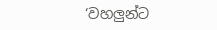‘වහලුන්ට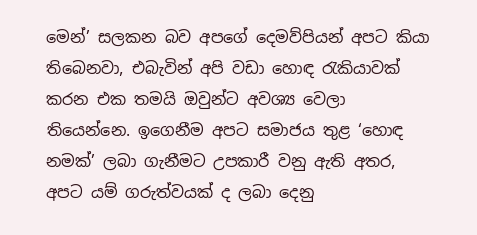මෙන්’ සලකන බව අපගේ දෙමව්පියන් අපට කියා තිබෙනවා, එබැවින් අපි වඩා හොඳ රැකියාවක් කරන එක තමයි ඔවුන්ට අවශ්‍ය වෙලා තියෙන්නෙ. ඉගෙනීම අපට සමාජය තුළ ‘හොඳ නමක්’ ලබා ගැනීමට උපකාරී වනු ඇති අතර, අපට යම් ගරුත්වයක් ද ලබා දෙනු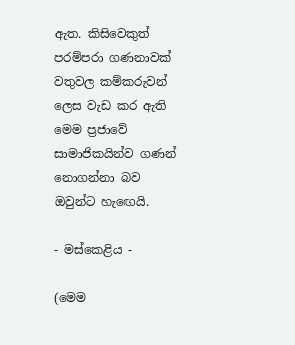ඇත. කිසිවෙකුත් පරම්පරා ගණනාවක් වතුවල කම්කරුවන් ලෙස වැඩ කර ඇති මෙම ප්‍රජාවේ සාමාජිකයින්ව ගණන් නොගන්නා බව ඔවුන්ට හැඟෙයි.

- මස්කෙළිය -

(මෙම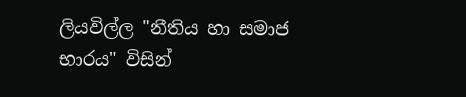ලියවිල්ල "නීතිය හා සමාජ භාරය" විසින්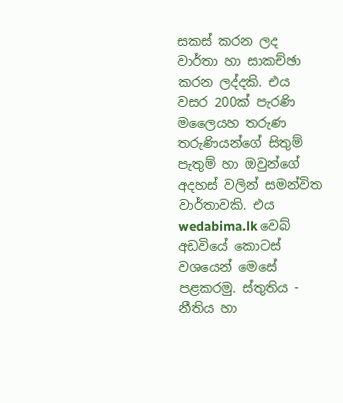සකස් කරන ලද වාර්තා හා සාකච්ඡා කරන ලද්දකි. එය වසර 200ක් පැරණි මලෛයහ තරුණ තරුණියන්ගේ සිතුම් පැතුම් හා ඔවුන්ගේ අදහස් වලින් සමන්විත වාර්තාවකි. එය wedabima.lk වෙබ් අඩවියේ කොටස් වශයෙන් මෙසේ පළකරමු. ස්තුතිය - නීතිය හා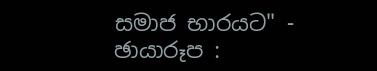සමාජ භාරයට" - ඡායාරූප :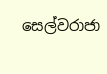සෙල්වරාජා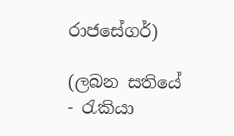රාජසේගර්)

(ලබන සතියේ - රැකියා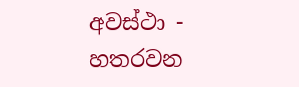අවස්ථා - හතරවන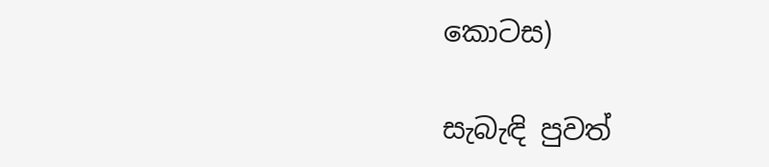කොටස)

සැබැඳි පුවත්